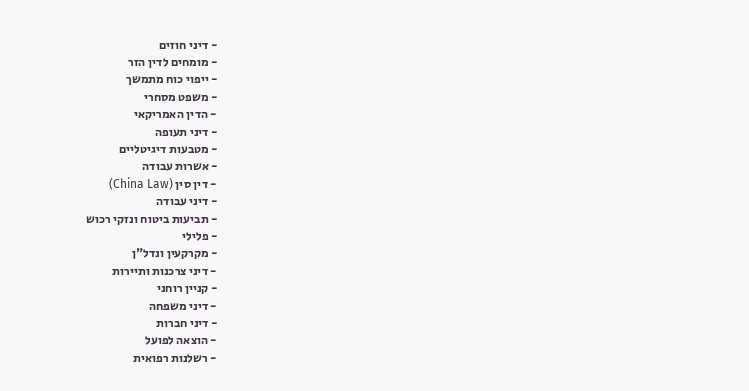- דיני חוזים
- מומחים לדין הזר
- ייפוי כוח מתמשך
- משפט מסחרי
- הדין האמריקאי
- דיני תעופה
- מטבעות דיגיטליים
- אשרות עבודה
- דין סין (China Law)
- דיני עבודה
- תביעות ביטוח ונזקי רכוש
- פלילי
- מקרקעין ונדל"ן
- דיני צרכנות ותיירות
- קניין רוחני
- דיני משפחה
- דיני חברות
- הוצאה לפועל
- רשלנות רפואית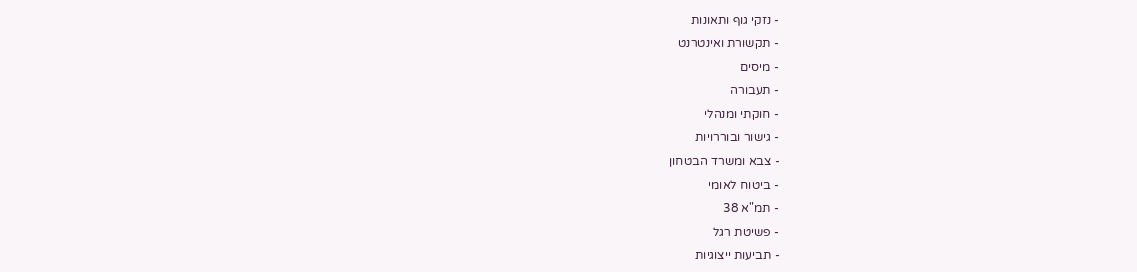- נזקי גוף ותאונות
- תקשורת ואינטרנט
- מיסים
- תעבורה
- חוקתי ומנהלי
- גישור ובוררויות
- צבא ומשרד הבטחון
- ביטוח לאומי
- תמ"א 38
- פשיטת רגל
- תביעות ייצוגיות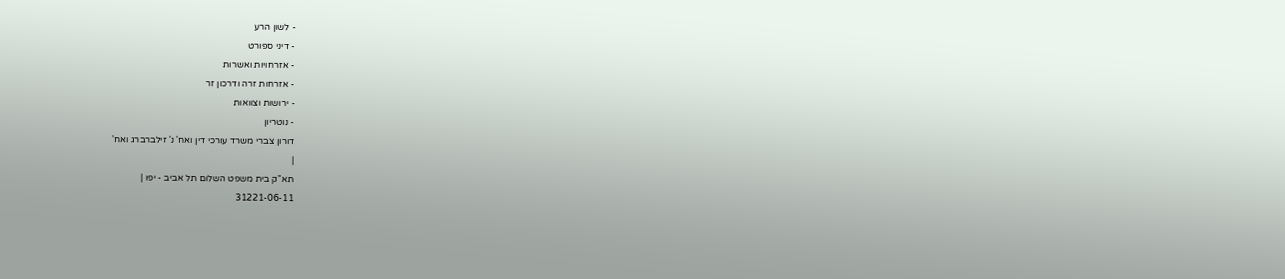- לשון הרע
- דיני ספורט
- אזרחויות ואשרות
- אזרחות זרה ודרכון זר
- ירושות וצוואות
- נוטריון
דורון צברי משרד עורכי דין ואח' נ' זילברברג ואח'
|
תא"ק בית משפט השלום תל אביב - יפו |
31221-06-11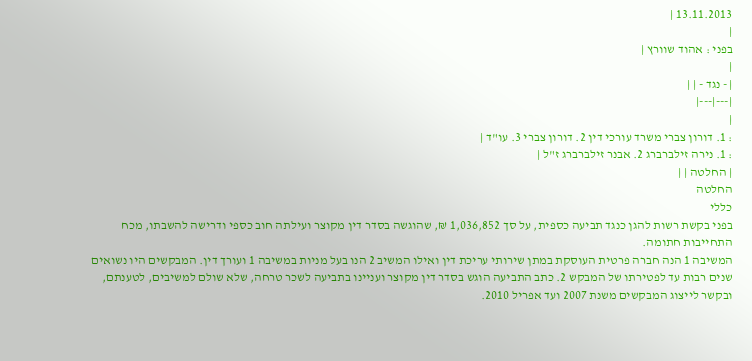13.11.2013 |
|
בפני : אהוד שוורץ |
|
| - נגד - | |
|---|---|
|
: 1. דורון צברי משרד עורכי דין 2. דורון צברי 3. עו"ד |
: 1. נירה זילברברג 2. אבנר זילברברג ז"ל |
| החלטה | |
החלטה
כללי
בפני בקשת רשות להגן כנגד תביעה כספית, על סך 1,036,852 ₪, שהוגשה בסדר דין מקוצר ועילתה חוב כספי ודרישה להשבתו, מכח התחייבות חתומה.
המשיבה 1 הנה חברה פרטית העוסקת במתן שירותי עריכת דין ואילו המשיב 2 הנו בעל מניות במשיבה 1 ועורך דין. המבקשים היו נשואים שנים רבות עד לפטירתו של המבקש 2. כתב התביעה הוגש בסדר דין מקוצר ועניינו בתביעה לשכר טרחה, שלא שולם למשיבים, לטענתם, ובקשר לייצוג המבקשים משנת 2007 ועד אפריל 2010.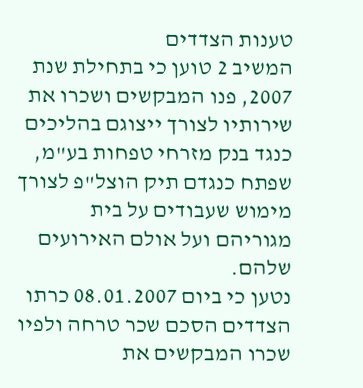טענות הצדדים
המשיב 2 טוען כי בתחילת שנת 2007, פנו המבקשים ושכרו את שירותיו לצורך ייצוגם בהליכים כנגד בנק מזרחי טפחות בע"מ, שפתח כנגדם תיק הוצל"פ לצורך מימוש שעבודים על בית מגוריהם ועל אולם האירועים שלהם.
נטען כי ביום 08.01.2007 כרתו הצדדים הסכם שכר טרחה ולפיו שכרו המבקשים את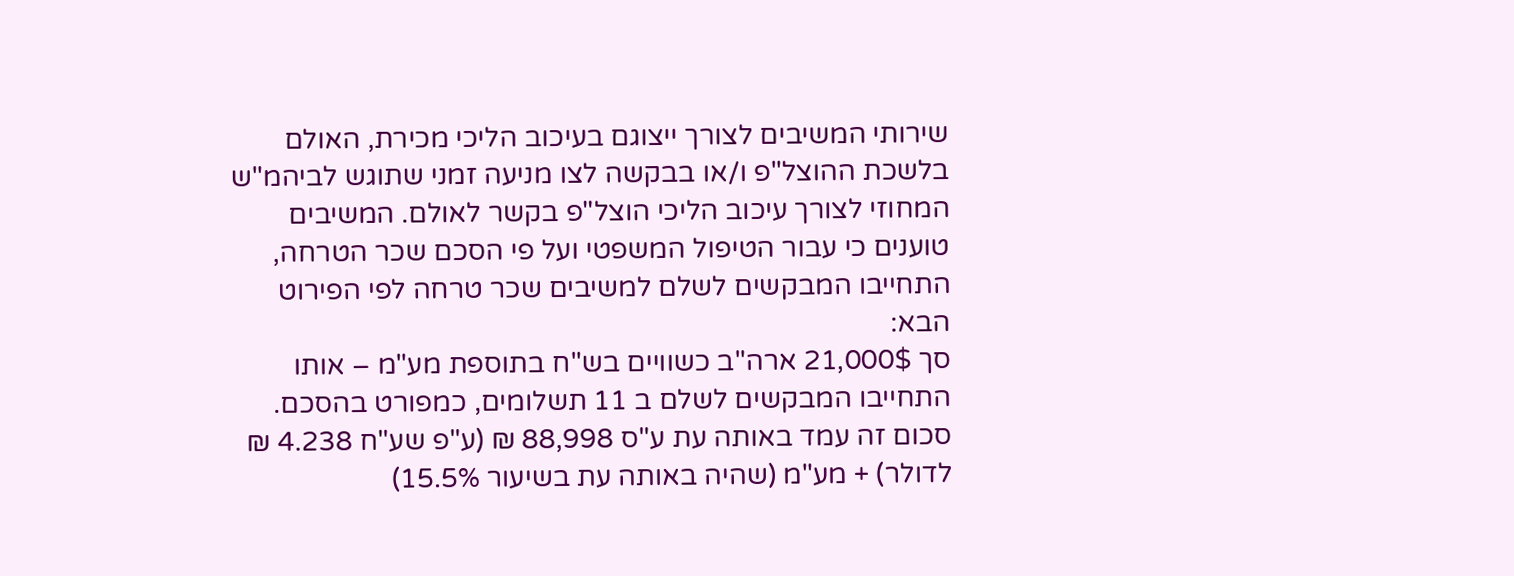שירותי המשיבים לצורך ייצוגם בעיכוב הליכי מכירת, האולם בלשכת ההוצל"פ ו/או בבקשה לצו מניעה זמני שתוגש לביהמ"ש המחוזי לצורך עיכוב הליכי הוצל"פ בקשר לאולם. המשיבים טוענים כי עבור הטיפול המשפטי ועל פי הסכם שכר הטרחה, התחייבו המבקשים לשלם למשיבים שכר טרחה לפי הפירוט הבא:
סך 21,000$ ארה"ב כשוויים בש"ח בתוספת מע"מ – אותו התחייבו המבקשים לשלם ב 11 תשלומים, כמפורט בהסכם. סכום זה עמד באותה עת ע"ס 88,998 ₪ (ע"פ שע"ח 4.238 ₪ לדולר) + מע"מ (שהיה באותה עת בשיעור 15.5%)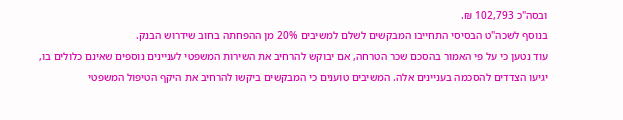ובסה"כ 102,793 ₪.
בנוסף לשכה"ט הבסיסי התחייבו המבקשים לשלם למשיבים 20% מן ההפחתה בחוב שידרוש הבנק.
עוד נטען כי על פי האמור בהסכם שכר הטרחה, אם יבוקש להרחיב את השירות המשפטי לעניינים נוספים שאינם כלולים בו, יגיעו הצדדים להסכמה בעניינים אלה. המשיבים טוענים כי המבקשים ביקשו להרחיב את היקף הטיפול המשפטי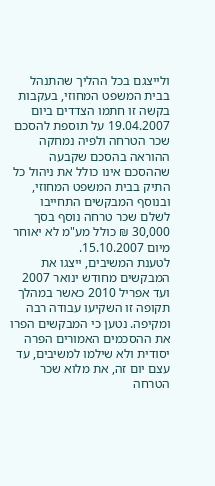ולייצגם בכל ההליך שהתנהל בבית המשפט המחוזי, בעקבות בקשה זו חתמו הצדדים ביום 19.04.2007 על תוספת להסכם שכר הטרחה ולפיה נמחקה ההוראה בהסכם שקבעה שההסכם אינו כולל את ניהול כל התיק בבית המשפט המחוזי, ובנוסף המבקשים התחייבו לשלם שכר טרחה נוסף בסך 30,000 ₪ כולל מע"מ לא יאוחר מיום 15.10.2007.
לטענת המשיבים, ייצגו את המבקשים מחודש ינואר 2007 ועד אפריל 2010 כאשר במהלך תקופה זו השקיעו עבודה רבה ומקיפה. נטען כי המבקשים הפרו את ההסכמים האמורים הפרה יסודית ולא שילמו למשיבים, עד עצם יום זה, את מלוא שכר הטרחה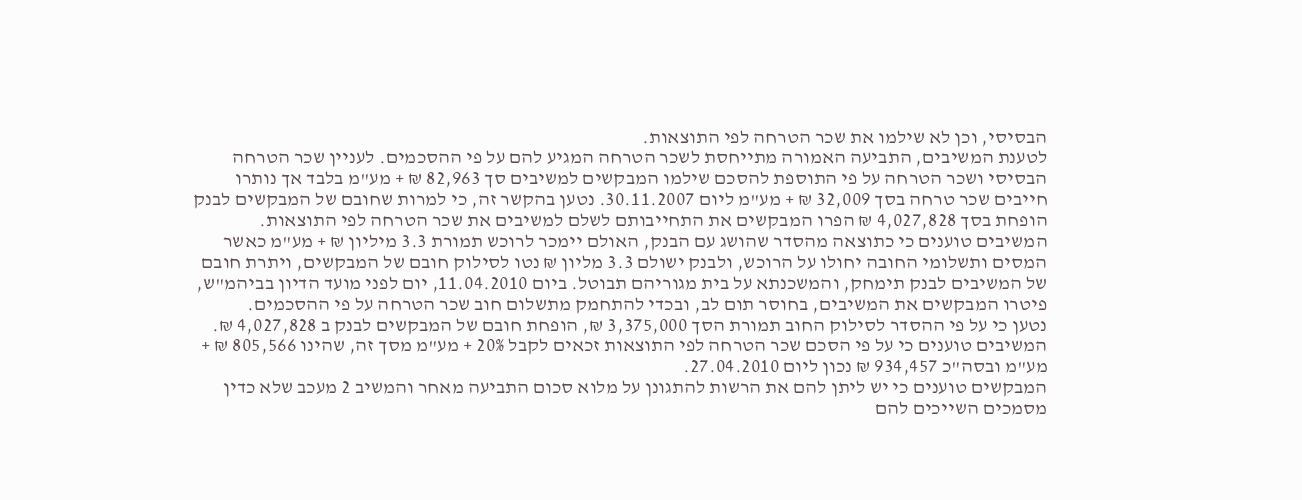הבסיסי, וכן לא שילמו את שכר הטרחה לפי התוצאות.
לטענת המשיבים, התביעה האמורה מתייחסת לשכר הטרחה המגיע להם על פי ההסכמים. לעניין שכר הטרחה הבסיסי ושכר הטרחה על פי התוספת להסכם שילמו המבקשים למשיבים סך 82,963 ₪ + מע"מ בלבד אך נותרו חייבים שכר טרחה בסך 32,009 ₪ + מע"מ ליום 30.11.2007. נטען בהקשר זה, כי למרות שחובם של המבקשים לבנק הופחת בסך 4,027,828 ₪ הפרו המבקשים את התחייבותם לשלם למשיבים את שכר הטרחה לפי התוצאות. המשיבים טוענים כי כתוצאה מהסדר שהושג עם הבנק, האולם יימכר לרוכש תמורת 3.3 מיליון ₪ + מע"מ כאשר המסים ותשלומי החובה יחולו על הרוכש, ולבנק ישולם 3.3 מליון ₪ נטו לסילוק חובם של המבקשים, ויתרת חובם של המשיבים לבנק תימחק, והמשכנתא על בית מגוריהם תבוטל. ביום 11.04.2010, יום לפני מועד הדיון בביהמ"ש, פיטרו המבקשים את המשיבים, בחוסר תום לב, ובכדי להתחמק מתשלום חוב שכר הטרחה על פי ההסכמים.
נטען כי על פי ההסדר לסילוק החוב תמורת הסך 3,375,000 ₪, הופחת חובם של המבקשים לבנק ב 4,027,828 ₪. המשיבים טוענים כי על פי הסכם שכר הטרחה לפי התוצאות זכאים לקבל 20% + מע"מ מסך זה, שהינו 805,566 ₪ + מע"מ ובסה"כ 934,457 ₪ נכון ליום 27.04.2010.
המבקשים טוענים כי יש ליתן להם את הרשות להתגונן על מלוא סכום התביעה מאחר והמשיב 2 מעכב שלא כדין מסמכים השייכים להם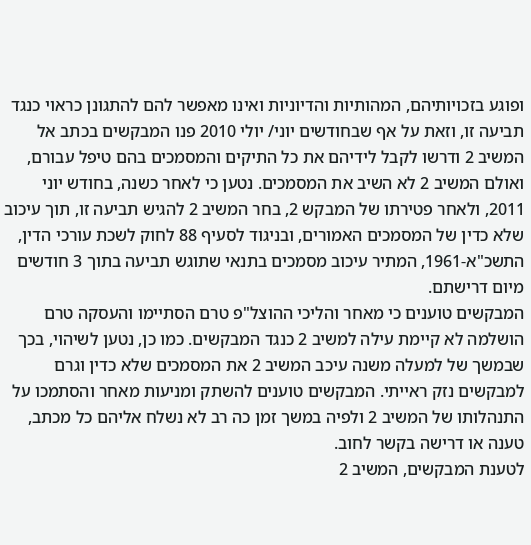ופוגע בזכויותיהם, המהותיות והדיוניות ואינו מאפשר להם להתגונן כראוי כנגד תביעה זו, וזאת על אף שבחודשים יוני/ יולי 2010 פנו המבקשים בכתב אל המשיב 2 ודרשו לקבל לידיהם את כל התיקים והמסמכים בהם טיפל עבורם, ואולם המשיב 2 לא השיב את המסמכים. נטען כי לאחר כשנה, בחודש יוני 2011, ולאחר פטירתו של המבקש 2, בחר המשיב 2 להגיש תביעה זו, תוך עיכוב שלא כדין של המסמכים האמורים, ובניגוד לסעיף 88 לחוק לשכת עורכי הדין, התשכ"א-1961, המתיר עיכוב מסמכים בתנאי שתוגש תביעה בתוך 3 חודשים מיום דרישתם.
המבקשים טוענים כי מאחר והליכי ההוצל"פ טרם הסתיימו והעסקה טרם הושלמה לא קיימת עילה למשיב 2 כנגד המבקשים. כמו כן, נטען לשיהוי, בכך שבמשך של למעלה משנה עיכב המשיב 2 את המסמכים שלא כדין וגרם למבקשים נזק ראייתי. המבקשים טוענים להשתק ומניעות מאחר והסתמכו על התנהלותו של המשיב 2 ולפיה במשך זמן כה רב לא נשלח אליהם כל מכתב, טענה או דרישה בקשר לחוב.
לטענת המבקשים, המשיב 2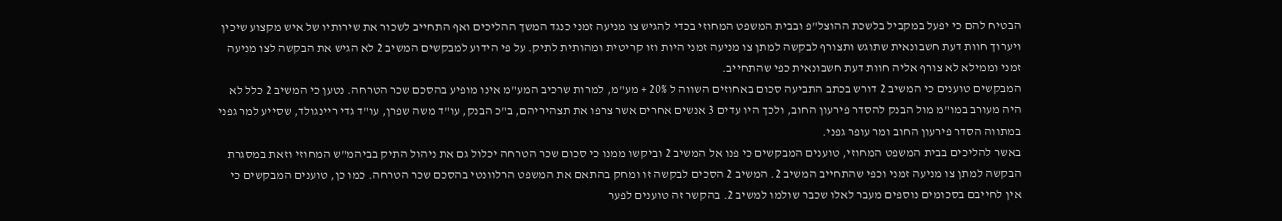הבטיח להם כי יפעל במקביל בלשכת ההוצל"פ ובבית המשפט המחוזי בכדי להגיש צו מניעה זמני כנגד המשך ההליכים ואף התחייב לשכור את שירותיו של איש מקצוע שיכין ויערוך חוות דעת חשבונאית שתוגש ותצורף לבקשה למתן צו מניעה זמני היות וזו קריטית ומהותית לתיק. על פי הידוע למבקשים המשיב 2 לא הגיש את הבקשה לצו מניעה זמני וממילא לא צורף אליה חוות דעת חשבונאית כפי שהתחייב.
המבקשים טוענים כי המשיב 2 דורש בכתב התביעה סכום באחוזים השווה ל 20% + מע"מ, למרות שרכיב המע"מ אינו מופיע בהסכם שכר הטרחה. נטען כי המשיב 2 כלל לא היה מעורב במו"מ מול הבנק להסדר פירעון החוב, ולכך היו עדים 3 אנשים אחרים אשר צרפו את תצהיריהם, ב"כ הבנק, עו"ד משה שפרן, עו"ד גדי ריינגולד, שסייע למר גפני במתווה הסדר פירעון החוב ומר עופר גפני.
באשר להליכים בבית המשפט המחוזי, טוענים המבקשים כי פנו אל המשיב 2 וביקשו ממנו כי סכום שכר הטרחה יכלול גם את ניהול התיק בביהמ"ש המחוזי וזאת במסגרת הבקשה למתן צו מניעה זמני וכפי שהתחייב המשיב 2. המשיב 2 הסכים לבקשה זו ומחק בהתאם את המשפט הרלוונטי בהסכם שכר הטרחה. כמו כן, טוענים המבקשים כי אין לחייבם בסכומים נוספים מעבר לאלו שכבר שולמו למשיב 2. בהקשר זה טוענים לפער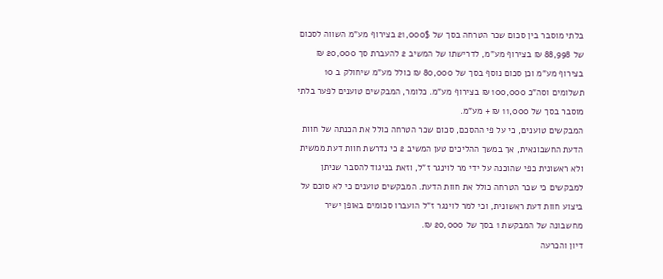בלתי מוסבר בין סכום שכר הטרחה בסך של 21,000$ בצירוף מע"מ השווה לסכום של 88,998 ₪ בצירוף מע"מ, לדרישתו של המשיב 2 להעברת סך 20,000 ₪ בצירוף מע"מ וכן סכום נוסף בסך של 80,000 ₪ כולל מע"מ שיחולק ב 10 תשלומים וסה"כ 100,000 ₪ בצירוף מע"מ. כלומר, המבקשים טוענים לפער בלתי מוסבר בסך של 11,000 ₪ + מע"מ.
המבקשים טוענים, כי על פי ההסכם, סכום שכר הטרחה כולל את הכנתה של חוות הדעת החשבונאית, אך במשך ההליכים טען המשיב 2 כי נדרשת חוות דעת ממשית ולא ראשונית כפי שהוכנה על ידי מר לוינגר ז"ל, וזאת בניגוד להסבר שניתן למבקשים כי שכר הטרחה כולל את חוות הדעת. המבקשים טוענים כי לא סוכם על ביצוע חוות דעת ראשונית, וכי למר לוינגר ז"ל הועברו סכומים באופן ישיר מחשבונה של המבקשת 1 בסך של 20,000 ₪.
דיון והכרעה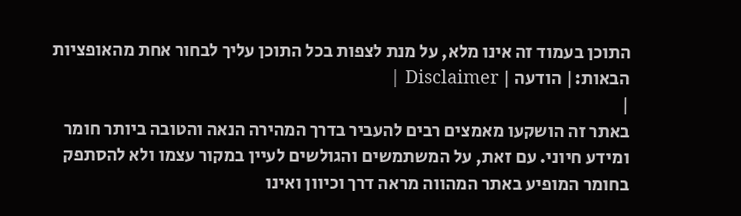התוכן בעמוד זה אינו מלא, על מנת לצפות בכל התוכן עליך לבחור אחת מהאופציות הבאות:| הודעה | Disclaimer |
|
באתר זה הושקעו מאמצים רבים להעביר בדרך המהירה הנאה והטובה ביותר חומר ומידע חיוני. עם זאת, על המשתמשים והגולשים לעיין במקור עצמו ולא להסתפק בחומר המופיע באתר המהווה מראה דרך וכיוון ואינו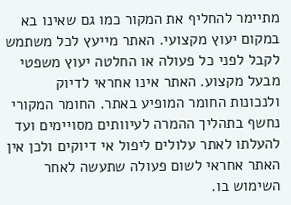מתיימר להחליף את המקור כמו גם שאינו בא במקום יעוץ מקצועי. האתר מייעץ לכל משתמש לקבל לפני כל פעולה או החלטה יעוץ משפטי מבעל מקצוע. האתר אינו אחראי לדיוק ולנכונות החומר המופיע באתר. החומר המקורי נחשף בתהליך ההמרה לעיוותים מסויימים ועד להעלתו לאתר עלולים ליפול אי דיוקים ולכן אין האתר אחראי לשום פעולה שתעשה לאחר השימוש בו.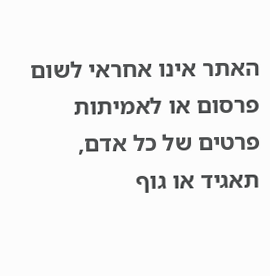האתר אינו אחראי לשום פרסום או לאמיתות פרטים של כל אדם, תאגיד או גוף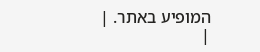המופיע באתר. |
|